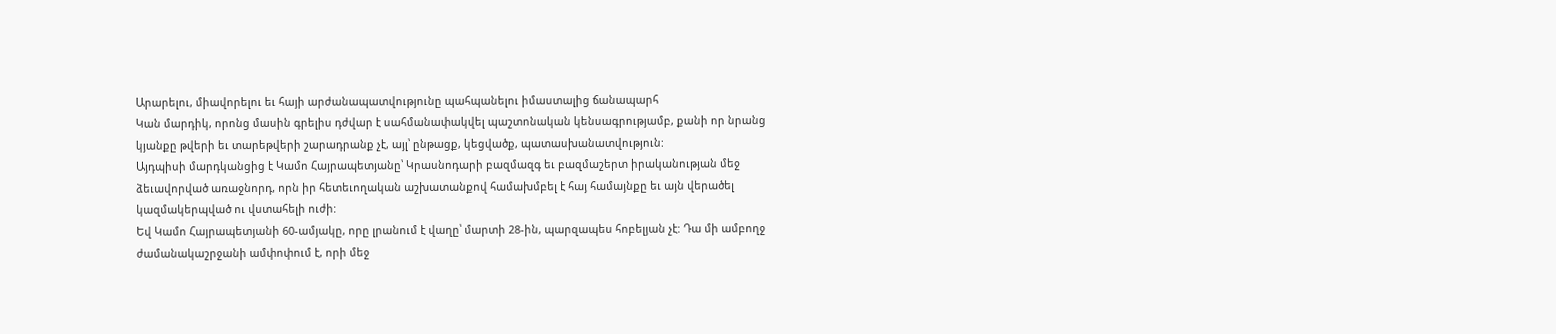Արարելու, միավորելու եւ հայի արժանապատվությունը պահպանելու իմաստալից ճանապարհ
Կան մարդիկ, որոնց մասին գրելիս դժվար է սահմանափակվել պաշտոնական կենսագրությամբ, քանի որ նրանց կյանքը թվերի եւ տարեթվերի շարադրանք չէ, այլ՝ ընթացք, կեցվածք, պատասխանատվություն:
Այդպիսի մարդկանցից է Կամո Հայրապետյանը՝ Կրասնոդարի բազմազգ եւ բազմաշերտ իրականության մեջ ձեւավորված առաջնորդ, որն իր հետեւողական աշխատանքով համախմբել է հայ համայնքը եւ այն վերածել կազմակերպված ու վստահելի ուժի:
Եվ Կամո Հայրապետյանի 60-ամյակը, որը լրանում է վաղը՝ մարտի 28-ին, պարզապես հոբելյան չէ: Դա մի ամբողջ ժամանակաշրջանի ամփոփում է, որի մեջ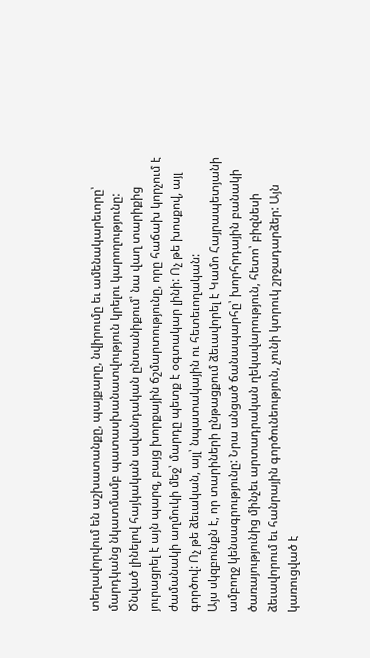տեղավորվում են աշխատանքը, պայքարը, նվիրումը եւ ամենակարեւորը՝ մարդկանց նկատմամբ պատասխանատվություն կրելու կարողությունը:
Ծնված լինելով հայկական ավանդական ընտանիքում՝ նա վաղ տարիքից յուրացրել է այն պարզ, բայց խորքային ճշմարտությունը, որը հաճախ կորչում է ժամանակի աղմուկի մեջ՝ մարդը պետք է օգտակար լինի: Ոչ թե խոսքով, այլ գործով: Ոչ թե ձեւական, այլ՝ նպատակային ու հետեւողական:
Այս սկզբունքն է, որ տարիների ընթացքում ձեւավորել է Կամո Հայրապետյանի ամբողջ կենսագրությունը: Նրա անցած ճանապարհը՝ խորհրդային բանակի ծառայությունից մինչեւ արտադրական ղեկավարություն, հետո՝ բիզնեսի ձեւավորում եւ հանրային գործունեություն, չունի կտրուկ շրջադարձեր: Այն կառուցված է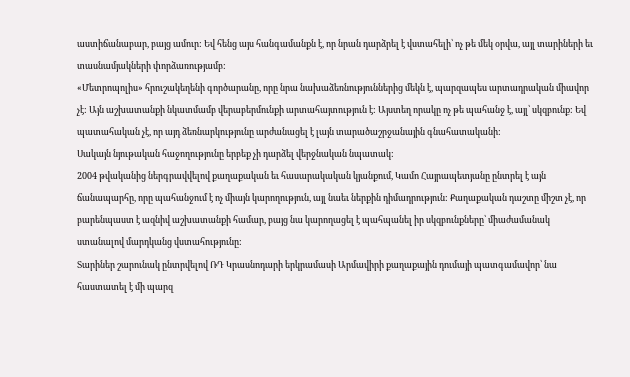աստիճանաբար, բայց ամուր: Եվ հենց այս հանգամանքն է, որ նրան դարձրել է վստահելի՝ ոչ թե մեկ օրվա, այլ տարիների եւ տասնամյակների փորձառությամբ:
«Մետրոպոլիս» հրուշակեղենի գործարանը, որը նրա նախաձեռնություններից մեկն է, պարզապես արտադրական միավոր չէ: Այն աշխատանքի նկատմամբ վերաբերմունքի արտահայտություն է: Այստեղ որակը ոչ թե պահանջ է, այլ՝ սկզբունք: Եվ պատահական չէ, որ այդ ձեռնարկությունը արժանացել է լայն տարածաշրջանային գնահատականի:
Սակայն նյութական հաջողությունը երբեք չի դարձել վերջնական նպատակ:
2004 թվականից ներգրավվելով քաղաքական եւ հասարակական կյանքում, Կամո Հայրապետյանը ընտրել է այն ճանապարհը, որը պահանջում է ոչ միայն կարողություն, այլ նաեւ ներքին դիմադրություն: Քաղաքական դաշտը միշտ չէ, որ բարենպաստ է ազնիվ աշխատանքի համար, բայց նա կարողացել է պահպանել իր սկզբունքները՝ միաժամանակ ստանալով մարդկանց վստահությունը:
Տարիներ շարունակ ընտրվելով ՌԴ Կրասնոդարի երկրամասի Արմավիրի քաղաքային դումայի պատգամավոր՝ նա հաստատել է մի պարզ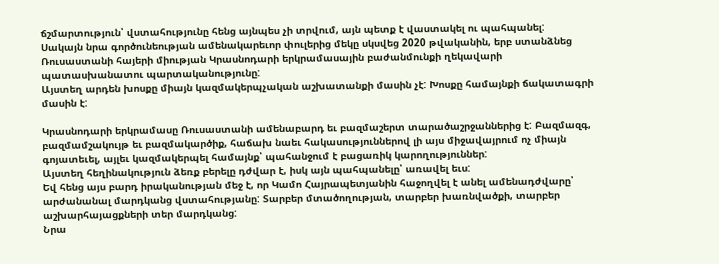ճշմարտություն՝ վստահությունը հենց այնպես չի տրվում, այն պետք է վաստակել ու պահպանել:
Սակայն նրա գործունեության ամենակարեւոր փուլերից մեկը սկսվեց 2020 թվականին, երբ ստանձնեց Ռուսաստանի հայերի միության Կրասնոդարի երկրամասային բաժանմունքի ղեկավարի պատասխանատու պարտականությունը:
Այստեղ արդեն խոսքը միայն կազմակերպչական աշխատանքի մասին չէ: Խոսքը համայնքի ճակատագրի մասին է:

Կրասնոդարի երկրամասը Ռուսաստանի ամենաբարդ եւ բազմաշերտ տարածաշրջաններից է: Բազմազգ, բազմամշակույթ եւ բազմակարծիք, հաճախ նաեւ հակասություններով լի այս միջավայրում ոչ միայն գոյատեւել, այլեւ կազմակերպել համայնք՝ պահանջում է բացառիկ կարողություններ:
Այստեղ հեղինակություն ձեռք բերելը դժվար է, իսկ այն պահպանելը՝ առավել եւս:
Եվ հենց այս բարդ իրականության մեջ է, որ Կամո Հայրապետյանին հաջողվել է անել ամենադժվարը՝ արժանանալ մարդկանց վստահությանը: Տարբեր մտածողության, տարբեր խառնվածքի, տարբեր աշխարհայացքների տեր մարդկանց:
Նրա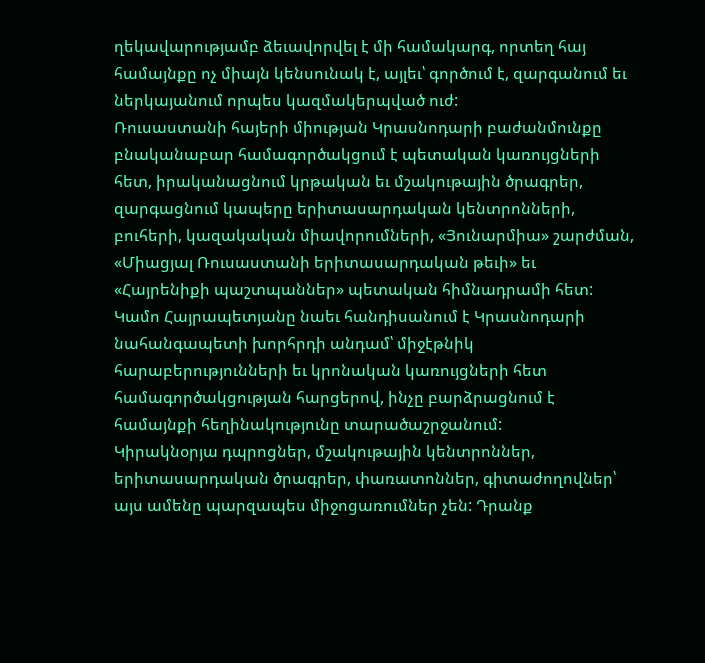ղեկավարությամբ ձեւավորվել է մի համակարգ, որտեղ հայ համայնքը ոչ միայն կենսունակ է, այլեւ՝ գործում է, զարգանում եւ ներկայանում որպես կազմակերպված ուժ:
Ռուսաստանի հայերի միության Կրասնոդարի բաժանմունքը բնականաբար համագործակցում է պետական կառույցների հետ, իրականացնում կրթական եւ մշակութային ծրագրեր, զարգացնում կապերը երիտասարդական կենտրոնների, բուհերի, կազակական միավորումների, «Յունարմիա» շարժման, «Միացյալ Ռուսաստանի երիտասարդական թեւի» եւ «Հայրենիքի պաշտպաններ» պետական հիմնադրամի հետ: Կամո Հայրապետյանը նաեւ հանդիսանում է Կրասնոդարի նահանգապետի խորհրդի անդամ՝ միջէթնիկ հարաբերությունների եւ կրոնական կառույցների հետ համագործակցության հարցերով, ինչը բարձրացնում է համայնքի հեղինակությունը տարածաշրջանում:
Կիրակնօրյա դպրոցներ, մշակութային կենտրոններ, երիտասարդական ծրագրեր, փառատոններ, գիտաժողովներ՝ այս ամենը պարզապես միջոցառումներ չեն: Դրանք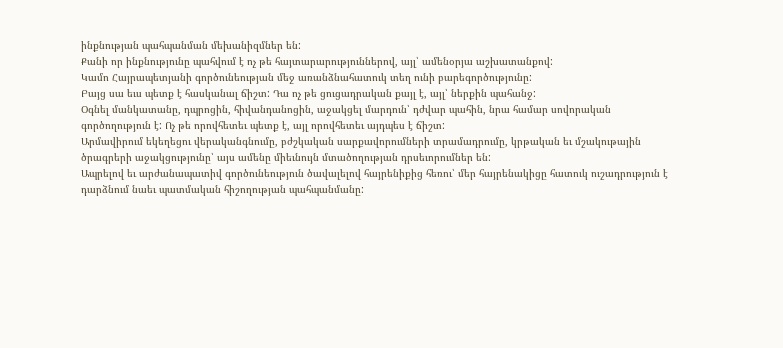ինքնության պահպանման մեխանիզմներ են:
Քանի որ ինքնությունը պահվում է ոչ թե հայտարարություններով, այլ՝ ամենօրյա աշխատանքով:
Կամո Հայրապետյանի գործունեության մեջ առանձնահատուկ տեղ ունի բարեգործությունը:
Բայց սա եւս պետք է հասկանալ ճիշտ: Դա ոչ թե ցուցադրական քայլ է, այլ՝ ներքին պահանջ:
Օգնել մանկատանը, դպրոցին, հիվանդանոցին, աջակցել մարդուն՝ դժվար պահին, նրա համար սովորական գործողություն է: Ոչ թե որովհետեւ պետք է, այլ որովհետեւ այդպես է ճիշտ:
Արմավիրում եկեղեցու վերականգնումը, բժշկական սարքավորումների տրամադրումը, կրթական եւ մշակութային ծրագրերի աջակցությունը՝ այս ամենը միեւնույն մտածողության դրսեւորումներ են:
Ապրելով եւ արժանապատիվ գործունեություն ծավալելով հայրենիքից հեռու՝ մեր հայրենակիցը հատուկ ուշադրություն է դարձնում նաեւ պատմական հիշողության պահպանմանը: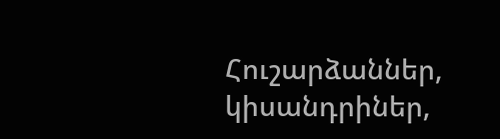Հուշարձաններ, կիսանդրիներ,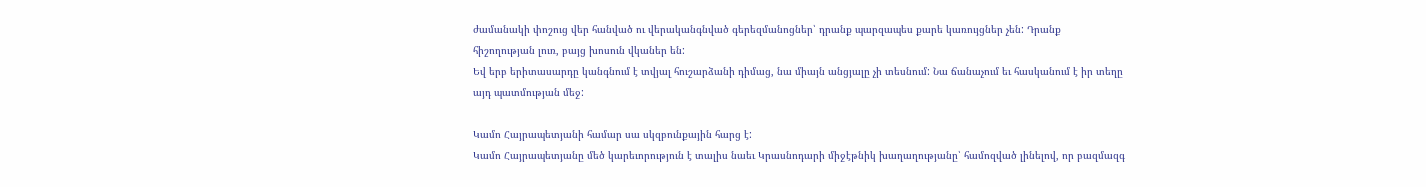ժամանակի փոշուց վեր հանված ու վերականգնված գերեզմանոցներ՝ դրանք պարզապես քարե կառույցներ չեն: Դրանք հիշողության լուռ, բայց խոսուն վկաներ են:
Եվ երբ երիտասարդը կանգնում է տվյալ հուշարձանի դիմաց, նա միայն անցյալը չի տեսնում: Նա ճանաչում եւ հասկանում է իր տեղը այդ պատմության մեջ:

Կամո Հայրապետյանի համար սա սկզբունքային հարց է:
Կամո Հայրապետյանը մեծ կարեւորություն է տալիս նաեւ Կրասնոդարի միջէթնիկ խաղաղությանը՝ համոզված լինելով, որ բազմազգ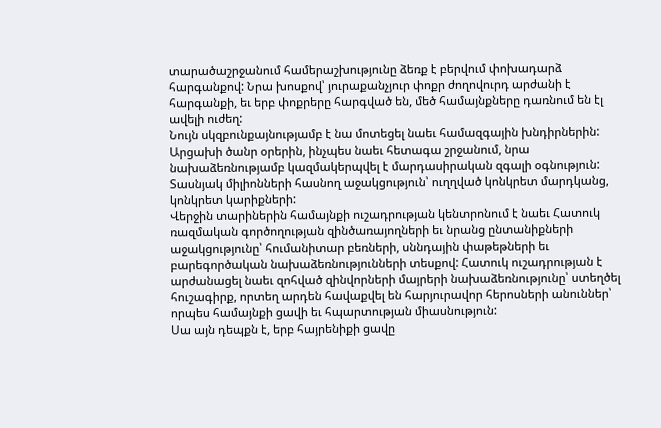տարածաշրջանում համերաշխությունը ձեռք է բերվում փոխադարձ հարգանքով: Նրա խոսքով՝ յուրաքանչյուր փոքր ժողովուրդ արժանի է հարգանքի, եւ երբ փոքրերը հարգված են, մեծ համայնքները դառնում են էլ ավելի ուժեղ:
Նույն սկզբունքայնությամբ է նա մոտեցել նաեւ համազգային խնդիրներին: Արցախի ծանր օրերին, ինչպես նաեւ հետագա շրջանում, նրա նախաձեռնությամբ կազմակերպվել է մարդասիրական զգալի օգնություն: Տասնյակ միլիոնների հասնող աջակցություն՝ ուղղված կոնկրետ մարդկանց, կոնկրետ կարիքների:
Վերջին տարիներին համայնքի ուշադրության կենտրոնում է նաեւ Հատուկ ռազմական գործողության զինծառայողների եւ նրանց ընտանիքների աջակցությունը՝ հումանիտար բեռների, սննդային փաթեթների եւ բարեգործական նախաձեռնությունների տեսքով: Հատուկ ուշադրության է արժանացել նաեւ զոհված զինվորների մայրերի նախաձեռնությունը՝ ստեղծել հուշագիրք, որտեղ արդեն հավաքվել են հարյուրավոր հերոսների անուններ՝ որպես համայնքի ցավի եւ հպարտության միասնություն:
Սա այն դեպքն է, երբ հայրենիքի ցավը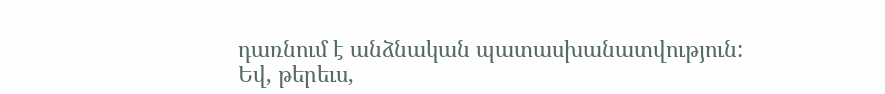դառնում է անձնական պատասխանատվություն:
Եվ, թերեւս,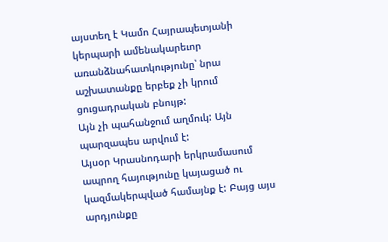այստեղ է Կամո Հայրապետյանի կերպարի ամենակարեւոր առանձնահատկությունը՝ նրա աշխատանքը երբեք չի կրում ցուցադրական բնույթ:
Այն չի պահանջում աղմուկ: Այն պարզապես արվում է:
Այսօր Կրասնոդարի երկրամասում ապրող հայությունը կայացած ու կազմակերպված համայնք է: Բայց այս արդյունքը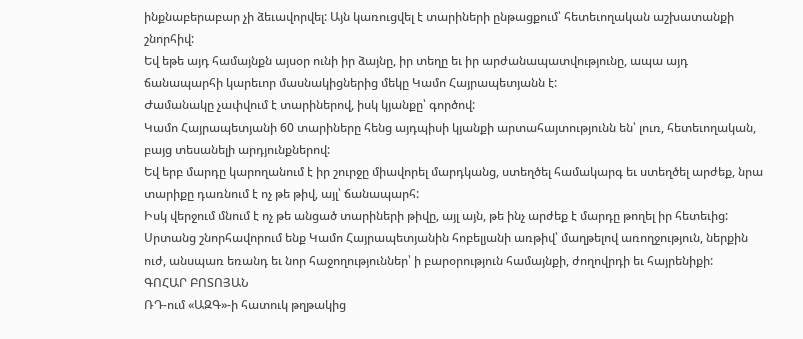ինքնաբերաբար չի ձեւավորվել: Այն կառուցվել է տարիների ընթացքում՝ հետեւողական աշխատանքի շնորհիվ:
Եվ եթե այդ համայնքն այսօր ունի իր ձայնը, իր տեղը եւ իր արժանապատվությունը, ապա այդ ճանապարհի կարեւոր մասնակիցներից մեկը Կամո Հայրապետյանն է:
Ժամանակը չափվում է տարիներով, իսկ կյանքը՝ գործով:
Կամո Հայրապետյանի 60 տարիները հենց այդպիսի կյանքի արտահայտությունն են՝ լուռ, հետեւողական, բայց տեսանելի արդյունքներով:
Եվ երբ մարդը կարողանում է իր շուրջը միավորել մարդկանց, ստեղծել համակարգ եւ ստեղծել արժեք, նրա տարիքը դառնում է ոչ թե թիվ, այլ՝ ճանապարհ:
Իսկ վերջում մնում է ոչ թե անցած տարիների թիվը, այլ այն, թե ինչ արժեք է մարդը թողել իր հետեւից:
Սրտանց շնորհավորում ենք Կամո Հայրապետյանին հոբելյանի առթիվ՝ մաղթելով առողջություն, ներքին ուժ, անսպառ եռանդ եւ նոր հաջողություններ՝ ի բարօրություն համայնքի, ժողովրդի եւ հայրենիքի:
ԳՈՀԱՐ ԲՈՏՈՅԱՆ
ՌԴ-ում «ԱԶԳ»-ի հատուկ թղթակից